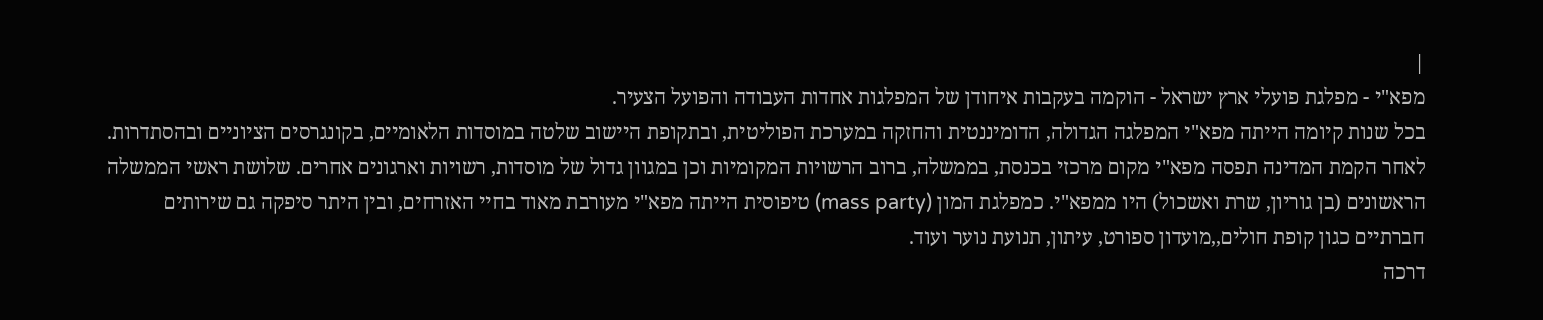|
מפא"י - מפלגת פועלי ארץ ישראל - הוקמה בעקבות איחודן של המפלגות אחדות העבודה והפועל הצעיר.
בכל שנות קיומה הייתה מפא"י המפלגה הגדולה, הדומיננטית והחזקה במערכת הפוליטית, ובתקופת היישוב שלטה במוסדות הלאומיים, בקונגרסים הציוניים ובהסתדרות. לאחר הקמת המדינה תפסה מפא"י מקום מרכזי בכנסת, בממשלה, ברוב הרשויות המקומיות וכן במגוון גדול של מוסדות, רשויות וארגונים אחרים. שלושת ראשי הממשלה הראשונים (בן גוריון, שרת ואשכול) היו ממפא"י. כמפלגת המון (mass party) טיפוסית הייתה מפא"י מעורבת מאוד בחיי האזרחים, ובין היתר סיפקה גם שירותים חברתיים כגון קופת חולים,,מועדון ספורט, עיתון, תנועת נוער ועוד.
דרכה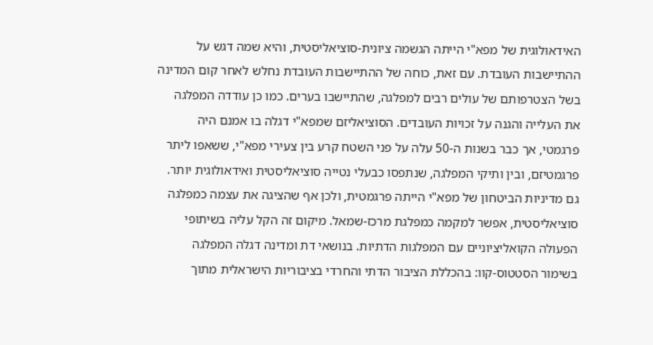האידאולוגית של מפא"י הייתה הגשמה ציונית-סוציאליסטית, והיא שמה דגש על ההתיישבות העובדת. עם זאת, כוחה של ההתיישבות העובדת נחלש לאחר קום המדינה בשל הצטרפותם של עולים רבים למפלגה, שהתיישבו בערים. כמו כן עודדה המפלגה את העלייה והגנה על זכויות העובדים. הסוציאליזם שמפא"י דגלה בו אמנם היה פרגמטי, אך כבר בשנות ה-50 עלה על פני השטח קרע בין צעירי מפא"י, ששאפו ליתר פרגמטיזם, ובין ותיקי המפלגה, שנתפסו כבעלי נטייה סוציאליסטית ואידאולוגית יותר. גם מדיניות הביטחון של מפא"י הייתה פרגמטית, ולכן אף שהציגה את עצמה כמפלגה סוציאליסטית, אפשר למקמה כמפלגת מרכז-שמאל. מיקום זה הקל עליה בשיתופי הפעולה הקואליציוניים עם המפלגות הדתיות. בנושאי דת ומדינה דגלה המפלגה בשימור הסטטוס-קוו: בהכללת הציבור הדתי והחרדי בציבוריות הישראלית מתוך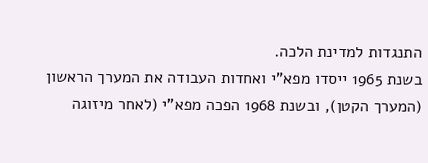התנגדות למדינת הלכה.
בשנת 1965 ייסדו מפא"י ואחדות העבודה את המערך הראשון (המערך הקטן), ובשנת 1968 הפכה מפא"י (לאחר מיזוגה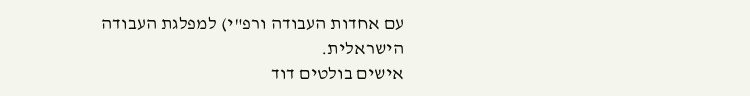עם אחדות העבודה ורפ"י) למפלגת העבודה הישראלית.
אישים בולטים דוד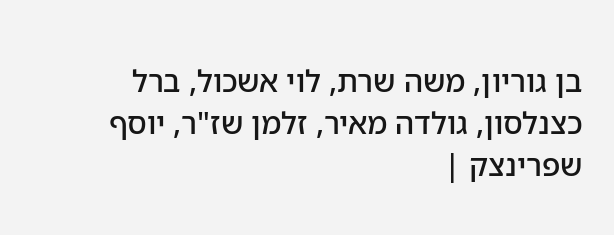בן גוריון, משה שרת, לוי אשכול, ברל כצנלסון, גולדה מאיר, זלמן שז"ר, יוסף שפרינצק |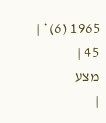1965 (6)* |
45 |
מצע
|